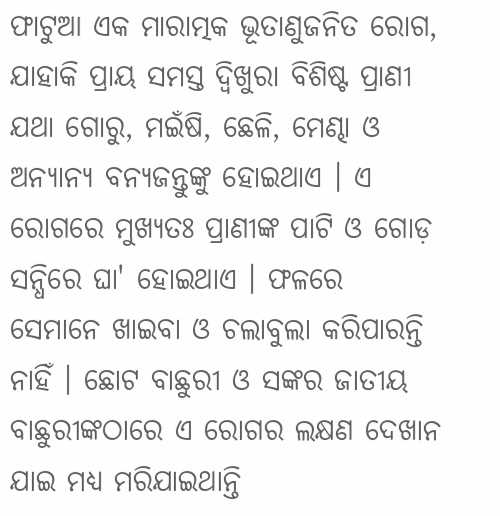ଫାଟୁଆ ଏକ ମାରାତ୍ମକ ଭୂତାଣୁଜନିତ ରୋଗ, ଯାହାକି ପ୍ରାୟ ସମସ୍ତ ଦ୍ଵିଖୁରା ବିଶିଷ୍ଟ ପ୍ରାଣୀ ଯଥା ଗୋରୁ, ମଇଁଷି, ଛେଳି, ମେଣ୍ଢା ଓ ଅନ୍ୟାନ୍ୟ ବନ୍ୟଜନ୍ତୁଙ୍କୁ ହୋଇଥାଏ । ଏ ରୋଗରେ ମୁଖ୍ୟତଃ ପ୍ରାଣୀଙ୍କ ପାଟି ଓ ଗୋଡ଼ ସନ୍ଧିରେ ଘା' ହୋଇଥାଏ । ଫଳରେ ସେମାନେ ଖାଇବା ଓ ଚଲାବୁଲା କରିପାରନ୍ତି ନାହିଁ । ଛୋଟ ବାଛୁରୀ ଓ ସଙ୍କର ଜାତୀୟ ବାଛୁରୀଙ୍କଠାରେ ଏ ରୋଗର ଲକ୍ଷଣ ଦେଖାନ ଯାଇ ମଧ୍ୟ ମରିଯାଇଥାନ୍ତି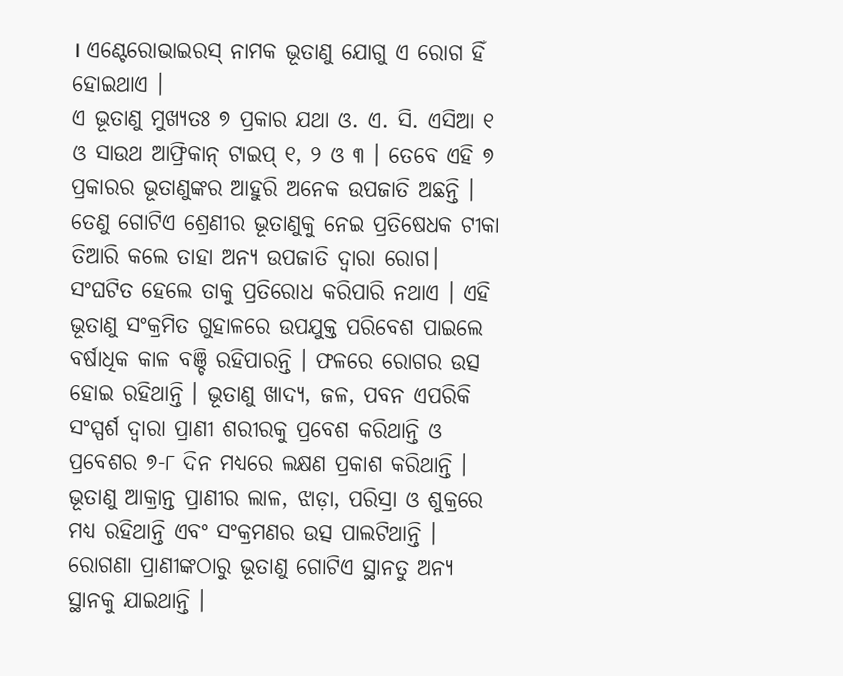। ଏଣ୍ଟେରୋଭାଇରସ୍ ନାମକ ଭୂତାଣୁ ଯୋଗୁ ଏ ରୋଗ ହିଁ ହୋଇଥାଏ ।
ଏ ଭୂତାଣୁ ମୁଖ୍ୟତଃ ୭ ପ୍ରକାର ଯଥା ଓ. ଏ. ସି. ଏସିଆ ୧ ଓ ସାଉଥ ଆଫ୍ରିକାନ୍ ଟାଇପ୍ ୧, ୨ ଓ ୩ । ତେବେ ଏହି ୭ ପ୍ରକାରର ଭୂତାଣୁଙ୍କର ଆହୁରି ଅନେକ ଉପଜାତି ଅଛନ୍ତି । ତେଣୁ ଗୋଟିଏ ଶ୍ରେଣୀର ଭୂତାଣୁକୁ ନେଇ ପ୍ରତିଷେଧକ ଟୀକା ତିଆରି କଲେ ତାହା ଅନ୍ୟ ଉପଜାତି ଦ୍ଵାରା ରୋଗ।
ସଂଘଟିତ ହେଲେ ତାକୁ ପ୍ରତିରୋଧ କରିପାରି ନଥାଏ । ଏହି ଭୂତାଣୁ ସଂକ୍ରମିତ ଗୁହାଳରେ ଉପଯୁକ୍ତ ପରିବେଶ ପାଇଲେ ବର୍ଷାଧିକ କାଳ ବଞ୍ଚି ରହିପାରନ୍ତି । ଫଳରେ ରୋଗର ଉତ୍ସ ହୋଇ ରହିଥାନ୍ତି । ଭୂତାଣୁ ଖାଦ୍ୟ, ଜଳ, ପବନ ଏପରିକି ସଂସ୍ପର୍ଶ ଦ୍ଵାରା ପ୍ରାଣୀ ଶରୀରକୁ ପ୍ରବେଶ କରିଥାନ୍ତି ଓ ପ୍ରବେଶର ୭-୮ ଦିନ ମଧ୍ୟରେ ଲକ୍ଷଣ ପ୍ରକାଶ କରିଥାନ୍ତି । ଭୂତାଣୁ ଆକ୍ରାନ୍ତ ପ୍ରାଣୀର ଲାଳ, ଝାଡ଼ା, ପରିସ୍ରା ଓ ଶୁକ୍ରରେ ମଧ୍ୟ ରହିଥାନ୍ତି ଏବଂ ସଂକ୍ରମଣର ଉତ୍ସ ପାଲଟିଥାନ୍ତି । ରୋଗଣା ପ୍ରାଣୀଙ୍କଠାରୁ ଭୂତାଣୁ ଗୋଟିଏ ସ୍ଥାନତୁ ଅନ୍ୟ ସ୍ଥାନକୁ ଯାଇଥାନ୍ତି ।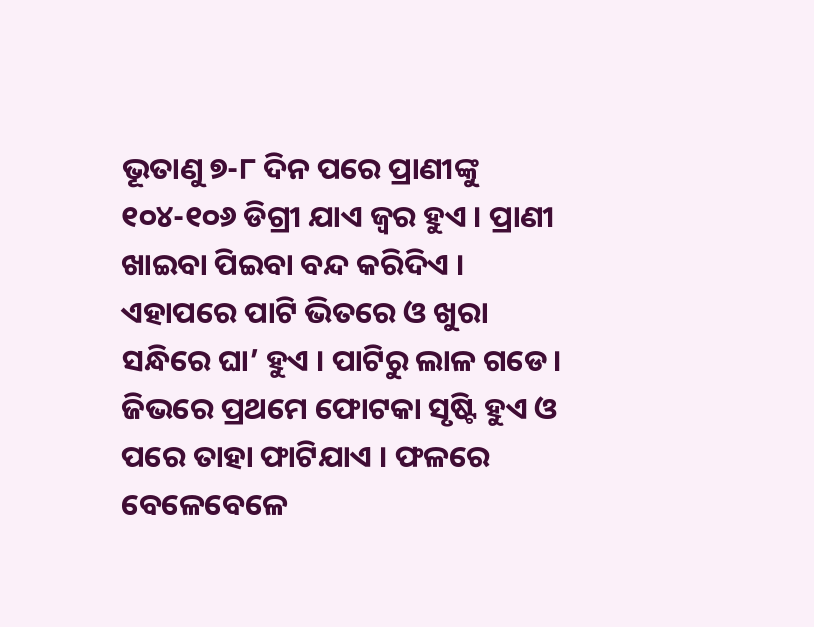ଭୂତାଣୁ ୭-୮ ଦିନ ପରେ ପ୍ରାଣୀଙ୍କୁ ୧୦୪-୧୦୬ ଡିଗ୍ରୀ ଯାଏ ଜ୍ଵର ହୁଏ । ପ୍ରାଣୀ ଖାଇବା ପିଇବା ବନ୍ଦ କରିଦିଏ । ଏହାପରେ ପାଟି ଭିତରେ ଓ ଖୁରା ସନ୍ଧିରେ ଘା’ ହୁଏ । ପାଟିରୁ ଲାଳ ଗଡେ। ଜିଭରେ ପ୍ରଥମେ ଫୋଟକା ସୃଷ୍ଟି ହୁଏ ଓ ପରେ ତାହା ଫାଟିଯାଏ । ଫଳରେ ବେଳେବେଳେ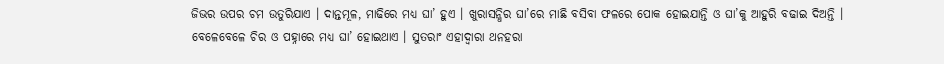ଜିଭର ଉପର ଚମ ଉତୁରିଯାଏ । ଦାନ୍ତମୂଳ, ମାଢିରେ ମଧ୍ୟ ଘା’ ହୁଏ । ଖୁରାସନ୍ଧିର ଘା’ରେ ମାଛି ବସିବା ଫଳରେ ପୋକ ହୋଇଯାନ୍ତି ଓ ଘା’କୁ ଆହୁରି ବଢାଇ ଦିଅନ୍ତି ।
ବେଳେବେଳେ ଚିର ଓ ପହ୍ନାରେ ମଧ୍ୟ ଘା’ ହୋଇଥାଏ । ସୁତରାଂ ଏହାଦ୍ଵାରା ଥନହରା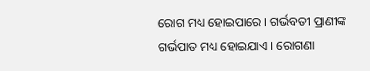ରୋଗ ମଧ୍ୟ ହୋଇପାରେ । ଗର୍ଭବତୀ ପ୍ରାଣୀଙ୍କ ଗର୍ଭପାତ ମଧ୍ୟ ହୋଇଯାଏ । ରୋଗଣା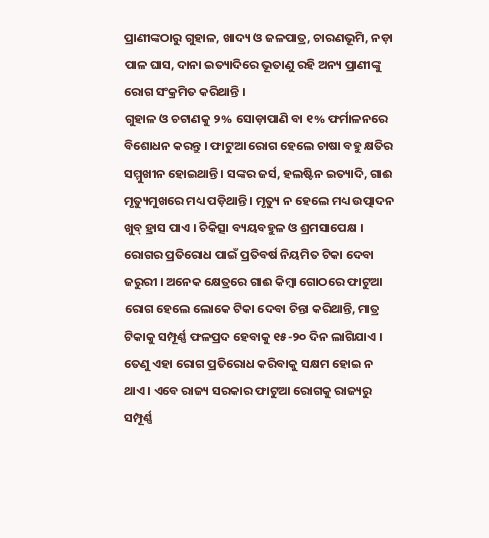ପ୍ରାଣୀଙ୍କଠାରୁ ଗୁହାଳ, ଖାଦ୍ୟ ଓ ଜଳପାତ୍ର, ଚାରଣଭୂମି, ନଡ଼ା ପାଳ ଘାସ, ଦାନା ଇତ୍ୟାଦିରେ ଭୂତାଣୁ ରହି ଅନ୍ୟ ପ୍ରାଣୀଙ୍କୁ ରୋଗ ସଂକ୍ରମିତ କରିଥାନ୍ତି ।
ଗୁହାଳ ଓ ଚଟାଣକୁ ୨% ସୋଡ଼ାପାଣି ବା ୧% ଫର୍ମାଳନରେ ବିଶୋଧନ କରନ୍ତୁ । ଫାଟୁଆ ରୋଗ ହେଲେ ଚାଷା ବହୁ କ୍ଷତିର ସମ୍ମୁଖୀନ ହୋଇଥାନ୍ତି । ସଙ୍କର ଜର୍ସ, ହଲଷ୍ଟିନ ଇତ୍ୟାଦି, ଗାଈ ମୃତ୍ୟୁମୁଖରେ ମଧ୍ୟ ପଡ଼ିଥାନ୍ତି । ମୃତ୍ୟୁ ନ ହେଲେ ମଧ୍ୟ ଉତ୍ପାଦନ ଖୁବ୍ ହ୍ରାସ ପାଏ । ଚିକିତ୍ସା ବ୍ୟୟବହୁଳ ଓ ଶ୍ରମସାପେକ୍ଷ ।
ରୋଗର ପ୍ରତିରୋଧ ପାଇଁ ପ୍ରତିବର୍ଷ ନିୟମିତ ଟିକା ଦେବା ଜରୁରୀ । ଅନେକ କ୍ଷେତ୍ରରେ ଗାଈ କିମ୍ବା ଗୋଠରେ ଫାଟୁଆ ରୋଗ ହେଲେ ଲୋକେ ଟିକା ଦେବା ଚିନ୍ତା କରିଥାନ୍ତି, ମାତ୍ର ଟିକାକୁ ସମ୍ପୂର୍ଣ୍ଣ ଫଳପ୍ରଦ ହେବାକୁ ୧୫-୨୦ ଦିନ ଲାଗିଯାଏ । ତେଣୁ ଏହା ରୋଗ ପ୍ରତିରୋଧ କରିବାକୁ ସକ୍ଷମ ହୋଇ ନ ଥାଏ । ଏବେ ରାଜ୍ୟ ସରକାର ଫାଟୁଆ ରୋଗକୁ ରାଜ୍ୟରୁ ସମ୍ପୂର୍ଣ୍ଣ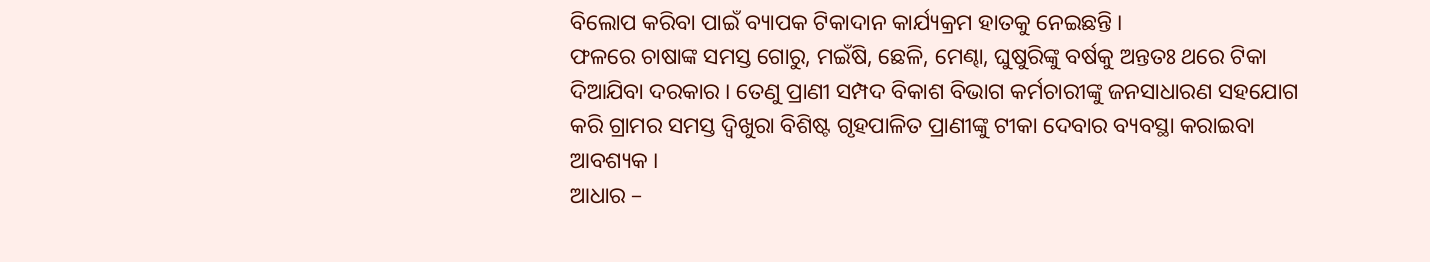ବିଲୋପ କରିବା ପାଇଁ ବ୍ୟାପକ ଟିକାଦାନ କାର୍ଯ୍ୟକ୍ରମ ହାତକୁ ନେଇଛନ୍ତି ।
ଫଳରେ ଚାଷାଙ୍କ ସମସ୍ତ ଗୋରୁ, ମଇଁଷି, ଛେଳି, ମେଣ୍ଢା, ଘୁଷୁରିଙ୍କୁ ବର୍ଷକୁ ଅନ୍ତତଃ ଥରେ ଟିକା ଦିଆଯିବା ଦରକାର । ତେଣୁ ପ୍ରାଣୀ ସମ୍ପଦ ବିକାଶ ବିଭାଗ କର୍ମଚାରୀଙ୍କୁ ଜନସାଧାରଣ ସହଯୋଗ କରି ଗ୍ରାମର ସମସ୍ତ ଦ୍ଵିଖୁରା ବିଶିଷ୍ଟ ଗୃହପାଳିତ ପ୍ରାଣୀଙ୍କୁ ଟୀକା ଦେବାର ବ୍ୟବସ୍ଥା କରାଇବା ଆବଶ୍ୟକ ।
ଆଧାର –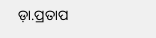ଡ଼ା.ପ୍ରତାପ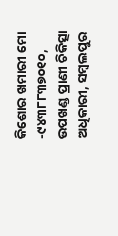କିଶୋର ଖମାରୀ ମୋ -୯୪୩୮୮୩୭୦୧୦, ଉପଖଣ୍ଡ ପ୍ରାଣୀ ଚିକିତ୍ସା ଅଧିକାରୀ, ସମ୍ବଲପୁର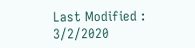Last Modified : 3/2/2020